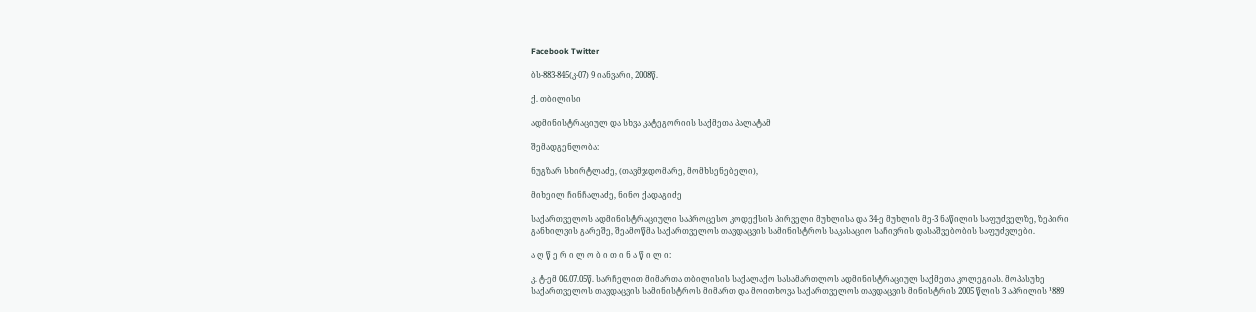Facebook Twitter

ბს-883-845(კ-07) 9 იანვარი, 2008წ.

ქ. თბილისი

ადმინისტრაციულ და სხვა კატეგორიის საქმეთა პალატამ

შემადგენლობა:

ნუგზარ სხირტლაძე, (თავმჯდომარე, მომხსენებელი),

მიხეილ ჩინჩალაძე, ნინო ქადაგიძე

საქართველოს ადმინისტრაციული საპროცესო კოდექსის პირველი მუხლისა და 34-ე მუხლის მე-3 ნაწილის საფუძველზე, ზეპირი განხილვის გარეშე, შეამოწმა საქართველოს თავდაცვის სამინისტროს საკასაციო საჩივრის დასაშვებობის საფუძვლები.

ა ღ წ ე რ ი ლ ო ბ ი თ ი ნ ა წ ი ლ ი:

კ. ტ-ემ 06.07.05წ. სარჩელით მიმართა თბილისის საქალაქო სასამართლოს ადმინისტრაციულ საქმეთა კოლეგიას. მოპასუხე საქართველოს თავდაცვის სამინისტროს მიმართ და მოითხოვა საქართველოს თავდაცვის მინისტრის 2005 წლის 3 აპრილის ¹889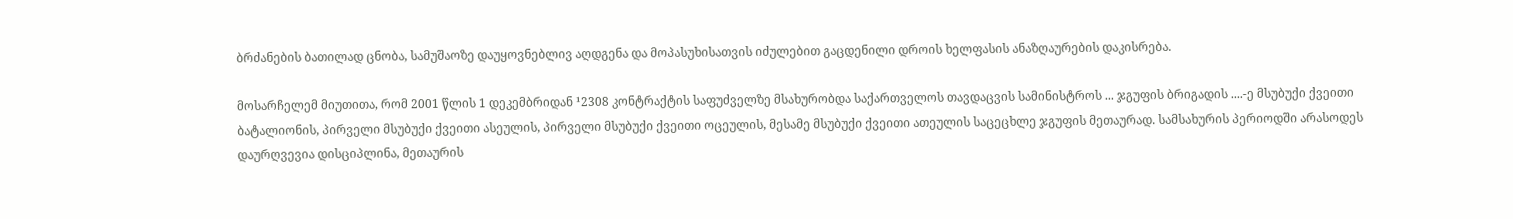ბრძანების ბათილად ცნობა, სამუშაოზე დაუყოვნებლივ აღდგენა და მოპასუხისათვის იძულებით გაცდენილი დროის ხელფასის ანაზღაურების დაკისრება.

მოსარჩელემ მიუთითა, რომ 2001 წლის 1 დეკემბრიდან ¹2308 კონტრაქტის საფუძველზე მსახურობდა საქართველოს თავდაცვის სამინისტროს ... ჯგუფის ბრიგადის ....-ე მსუბუქი ქვეითი ბატალიონის, პირველი მსუბუქი ქვეითი ასეულის, პირველი მსუბუქი ქვეითი ოცეულის, მესამე მსუბუქი ქვეითი ათეულის საცეცხლე ჯგუფის მეთაურად. სამსახურის პერიოდში არასოდეს დაურღვევია დისციპლინა, მეთაურის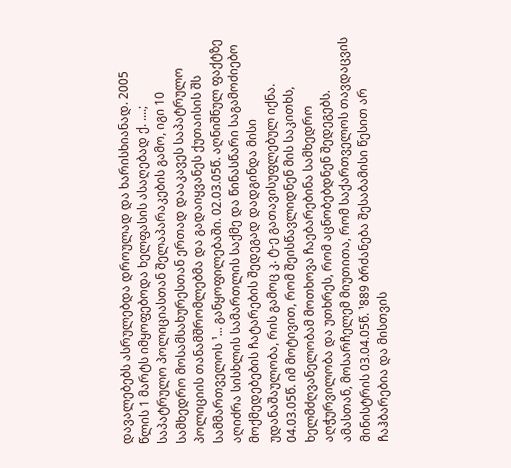დავალებებს ასრულებდა დროულად და ხარისხიანად. 2005 წლის 1 მარტს იმყოფებოდა ხელფასის ასაღებად ქ. ....; საპატრულო პოლიციასთან შელაპარაკების გამო, იგი 10 სამხედრო მოსამსახურესთან ერთად დააკავეს საპატრულო პოლიციის თანამშრომლებმა და გადაიყვანეს ქუთაისის შს სამმართველოს ¹... განყოფილებაში. 02.03.05წ. აღნიშნულ ფაქტზე აღიძრა სისხლის სამართლის საქმე და წინასწარი საგამოძიებო მოქმედებების ჩატარების შედეგად დადგინდა მისი უდანაშაულობა, რის გამოც კ. ტ-ე გათავისუფლებულ იქნა. 04.03.05წ. იმ მოტივით, რომ შეისწავლიდნენ მის საკითხს, ხელმძღვანელობამ მოთხოვა ჩაებარებინა სამხედრო აღჭურვილობა და უთხრეს, რომ აცნობებდნენ შედეგებს. ამასთან, მოსარჩელემ მიუთითა, რომ საქართველოს თავდაცვის მინისტრის 03.04.05წ. ¹889 ბრძანება შესაბამისი წესით არ ჩაჰბარებია და მისთვის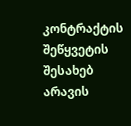კონტრაქტის შეწყვეტის შესახებ არავის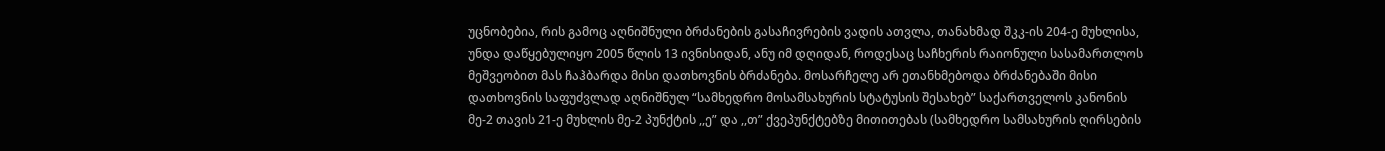უცნობებია, რის გამოც აღნიშნული ბრძანების გასაჩივრების ვადის ათვლა, თანახმად შკკ-ის 204-ე მუხლისა, უნდა დაწყებულიყო 2005 წლის 13 ივნისიდან, ანუ იმ დღიდან, როდესაც საჩხერის რაიონული სასამართლოს მეშვეობით მას ჩაჰბარდა მისი დათხოვნის ბრძანება. მოსარჩელე არ ეთანხმებოდა ბრძანებაში მისი დათხოვნის საფუძვლად აღნიშნულ “სამხედრო მოსამსახურის სტატუსის შესახებ” საქართველოს კანონის მე-2 თავის 21-ე მუხლის მე-2 პუნქტის ,,ე” და ,,თ” ქვეპუნქტებზე მითითებას (სამხედრო სამსახურის ღირსების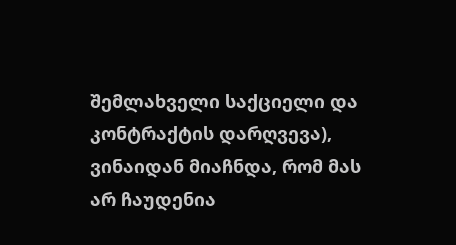შემლახველი საქციელი და კონტრაქტის დარღვევა), ვინაიდან მიაჩნდა, რომ მას არ ჩაუდენია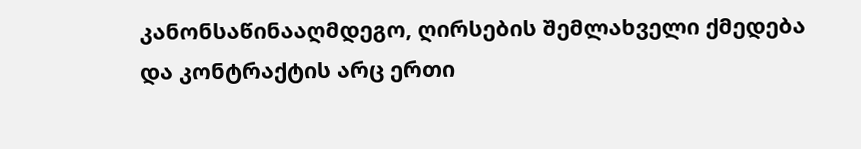კანონსაწინააღმდეგო, ღირსების შემლახველი ქმედება და კონტრაქტის არც ერთი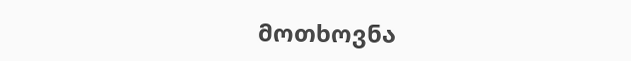მოთხოვნა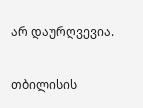არ დაურღვევია.

თბილისის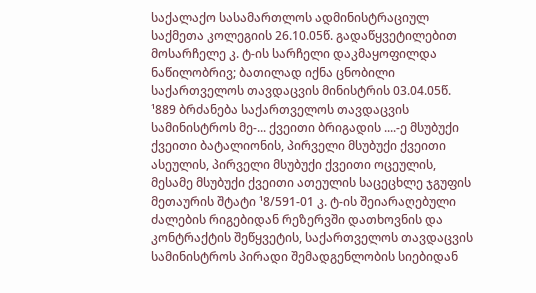საქალაქო სასამართლოს ადმინისტრაციულ საქმეთა კოლეგიის 26.10.05წ. გადაწყვეტილებით მოსარჩელე კ. ტ-ის სარჩელი დაკმაყოფილდა ნაწილობრივ; ბათილად იქნა ცნობილი საქართველოს თავდაცვის მინისტრის 03.04.05წ. ¹889 ბრძანება საქართველოს თავდაცვის სამინისტროს მე-... ქვეითი ბრიგადის ....-ე მსუბუქი ქვეითი ბატალიონის, პირველი მსუბუქი ქვეითი ასეულის, პირველი მსუბუქი ქვეითი ოცეულის, მესამე მსუბუქი ქვეითი ათეულის საცეცხლე ჯგუფის მეთაურის შტატი ¹8/591-01 კ. ტ-ის შეიარაღებული ძალების რიგებიდან რეზერვში დათხოვნის და კონტრაქტის შეწყვეტის, საქართველოს თავდაცვის სამინისტროს პირადი შემადგენლობის სიებიდან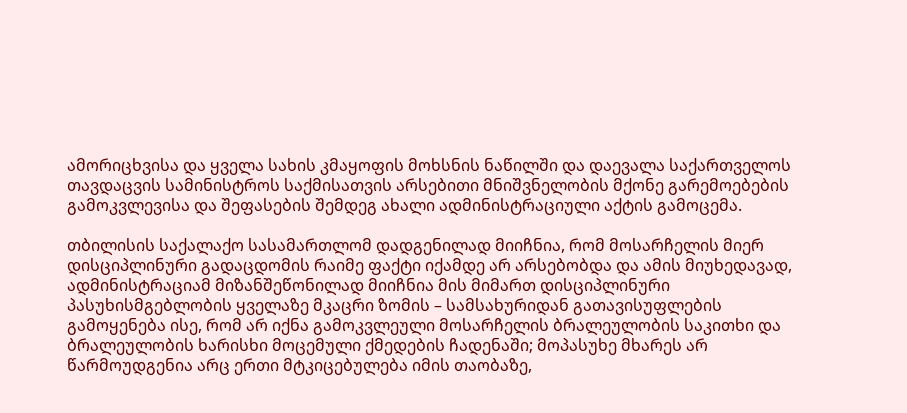ამორიცხვისა და ყველა სახის კმაყოფის მოხსნის ნაწილში და დაევალა საქართველოს თავდაცვის სამინისტროს საქმისათვის არსებითი მნიშვნელობის მქონე გარემოებების გამოკვლევისა და შეფასების შემდეგ ახალი ადმინისტრაციული აქტის გამოცემა.

თბილისის საქალაქო სასამართლომ დადგენილად მიიჩნია, რომ მოსარჩელის მიერ დისციპლინური გადაცდომის რაიმე ფაქტი იქამდე არ არსებობდა და ამის მიუხედავად, ადმინისტრაციამ მიზანშეწონილად მიიჩნია მის მიმართ დისციპლინური პასუხისმგებლობის ყველაზე მკაცრი ზომის – სამსახურიდან გათავისუფლების გამოყენება ისე, რომ არ იქნა გამოკვლეული მოსარჩელის ბრალეულობის საკითხი და ბრალეულობის ხარისხი მოცემული ქმედების ჩადენაში; მოპასუხე მხარეს არ წარმოუდგენია არც ერთი მტკიცებულება იმის თაობაზე,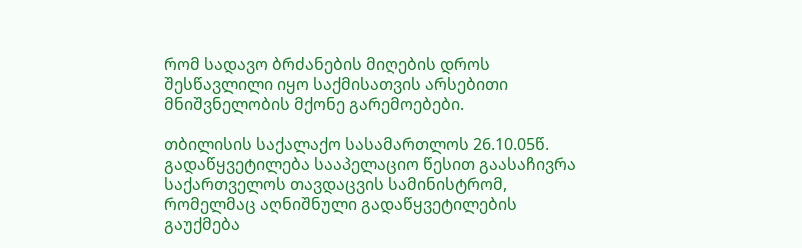რომ სადავო ბრძანების მიღების დროს შესწავლილი იყო საქმისათვის არსებითი მნიშვნელობის მქონე გარემოებები.

თბილისის საქალაქო სასამართლოს 26.10.05წ. გადაწყვეტილება სააპელაციო წესით გაასაჩივრა საქართველოს თავდაცვის სამინისტრომ, რომელმაც აღნიშნული გადაწყვეტილების გაუქმება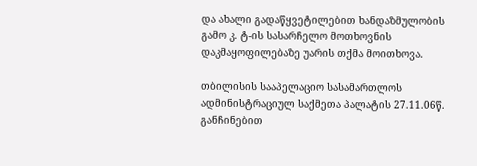და ახალი გადაწყვეტილებით ხანდაზმულობის გამო კ. ტ-ის სასარჩელო მოთხოვნის დაკმაყოფილებაზე უარის თქმა მოითხოვა.

თბილისის სააპელაციო სასამართლოს ადმინისტრაციულ საქმეთა პალატის 27.11.06წ. განჩინებით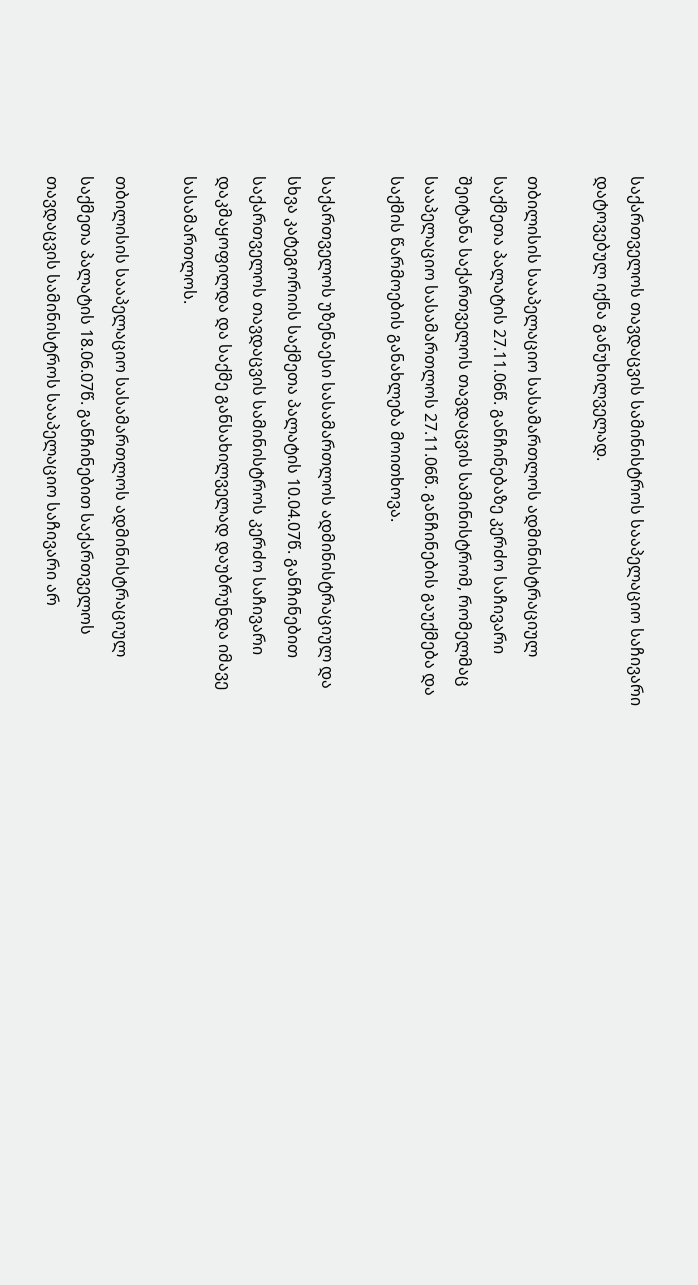საქართველოს თავდაცვის სამინისტროს სააპელაციო საჩივარი დატოვებულ იქნა განუხილველად.

თბილისის სააპელაციო სასამართლოს ადმინისტრაციულ საქმეთა პალატის 27.11.06წ. განჩინებაზე კერძო საჩივარი შეიტანა საქართველოს თავდაცვის სამინისტრომ, რომელმაც სააპელაციო სასამართლოს 27.11.06წ. განჩინების გაუქმება და საქმის წარმოების განახლება მოითხოვა.

საქართველოს უზენაესი სასამართლოს ადმინისტრაციულ და სხვა კატეგორიის საქმეთა პალატის 10.04.07წ. განჩინებით საქართველოს თავდაცვის სამინისტროს კერძო საჩივარი დაკმაყოფილდა და საქმე განსახილველად დაუბრუნდა იმავე სასამართლოს.

თბილისის სააპელაციო სასამართლოს ადმინისტრაციულ საქმეთა პალატის 18.06.07წ. განჩინებით საქართველოს თავდაცვის სამინისტროს სააპელაციო საჩივარი არ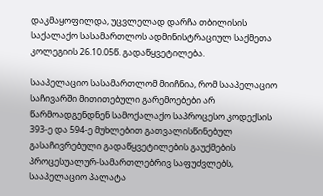დაკმაყოფილდა, უცვლელად დარჩა თბილისის საქალაქო სასამართლოს ადმინისტრაციულ საქმეთა კოლეგიის 26.10.05წ. გადაწყვეტილება.

სააპელაციო სასამართლომ მიიჩნია, რომ სააპელაციო საჩივარში მითითებული გარემოებები არ წარმოადგენდნენ სამოქალაქო საპროცესო კოდექსის 393-ე და 594-ე მუხლებით გათვალისწინებულ გასაჩივრებული გადაწყვეტილების გაუქმების პროცესუალურ-სამართლებრივ საფუძვლებს, სააპელაციო პალატა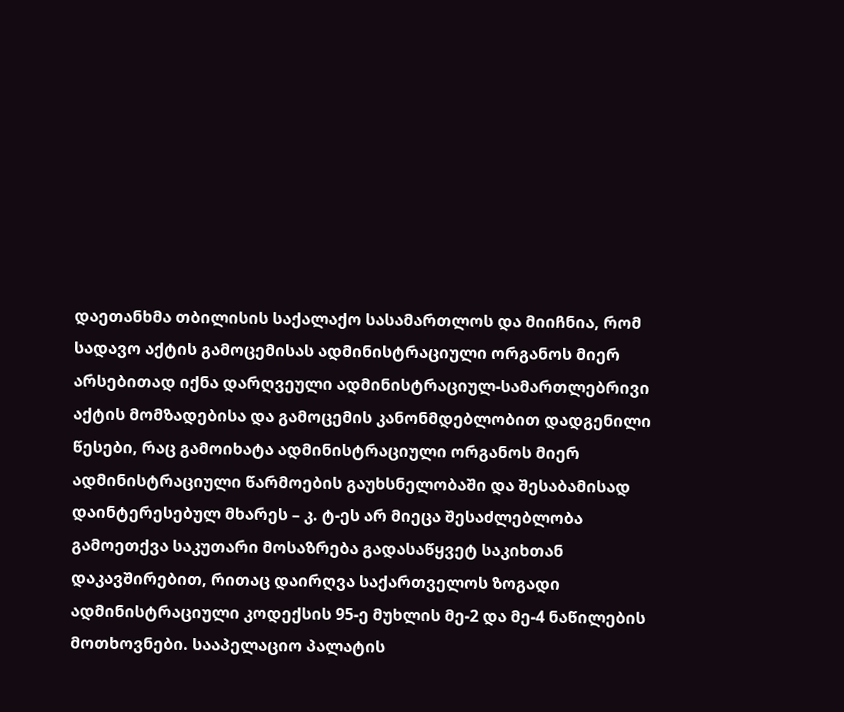დაეთანხმა თბილისის საქალაქო სასამართლოს და მიიჩნია, რომ სადავო აქტის გამოცემისას ადმინისტრაციული ორგანოს მიერ არსებითად იქნა დარღვეული ადმინისტრაციულ-სამართლებრივი აქტის მომზადებისა და გამოცემის კანონმდებლობით დადგენილი წესები, რაც გამოიხატა ადმინისტრაციული ორგანოს მიერ ადმინისტრაციული წარმოების გაუხსნელობაში და შესაბამისად დაინტერესებულ მხარეს – კ. ტ-ეს არ მიეცა შესაძლებლობა გამოეთქვა საკუთარი მოსაზრება გადასაწყვეტ საკიხთან დაკავშირებით, რითაც დაირღვა საქართველოს ზოგადი ადმინისტრაციული კოდექსის 95-ე მუხლის მე-2 და მე-4 ნაწილების მოთხოვნები. სააპელაციო პალატის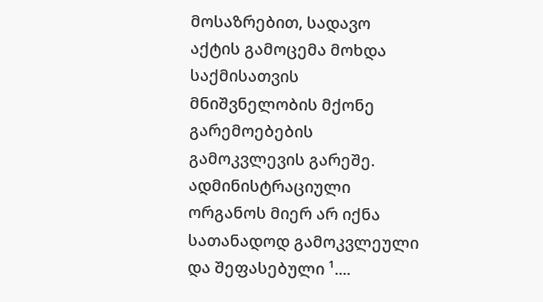მოსაზრებით, სადავო აქტის გამოცემა მოხდა საქმისათვის მნიშვნელობის მქონე გარემოებების გამოკვლევის გარეშე. ადმინისტრაციული ორგანოს მიერ არ იქნა სათანადოდ გამოკვლეული და შეფასებული ¹....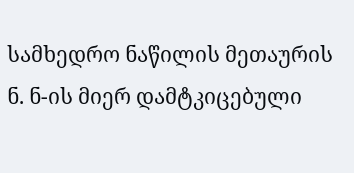სამხედრო ნაწილის მეთაურის ნ. ნ-ის მიერ დამტკიცებული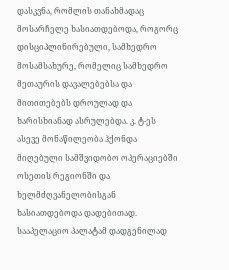დასკვნა, რომლის თანახმადაც მოსარჩელე ხასიათდებოდა, როგორც დისციპლინირებული, სამხედრო მოსამსახურე, რომელიც სამხედრო მეთაურის დავალებებსა და მითითებებს დროულად და ხარისხიანად ასრულებდა. კ. ტ-ეს ასევე მონაწილეობა ჰქონდა მიღებული სამშვიდობო ოპერაციებში ოსეთის რეგიონში და ხელმძღვანელობისგან ხასიათდებოდა დადებითად. სააპელაციო პალატამ დადგენილად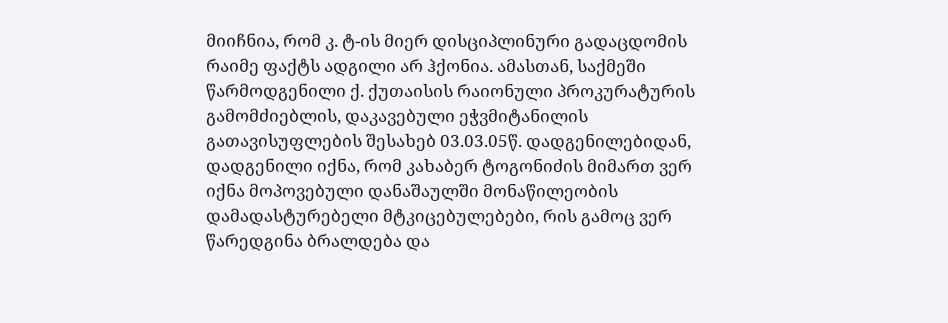მიიჩნია, რომ კ. ტ-ის მიერ დისციპლინური გადაცდომის რაიმე ფაქტს ადგილი არ ჰქონია. ამასთან, საქმეში წარმოდგენილი ქ. ქუთაისის რაიონული პროკურატურის გამომძიებლის, დაკავებული ეჭვმიტანილის გათავისუფლების შესახებ 03.03.05წ. დადგენილებიდან, დადგენილი იქნა, რომ კახაბერ ტოგონიძის მიმართ ვერ იქნა მოპოვებული დანაშაულში მონაწილეობის დამადასტურებელი მტკიცებულებები, რის გამოც ვერ წარედგინა ბრალდება და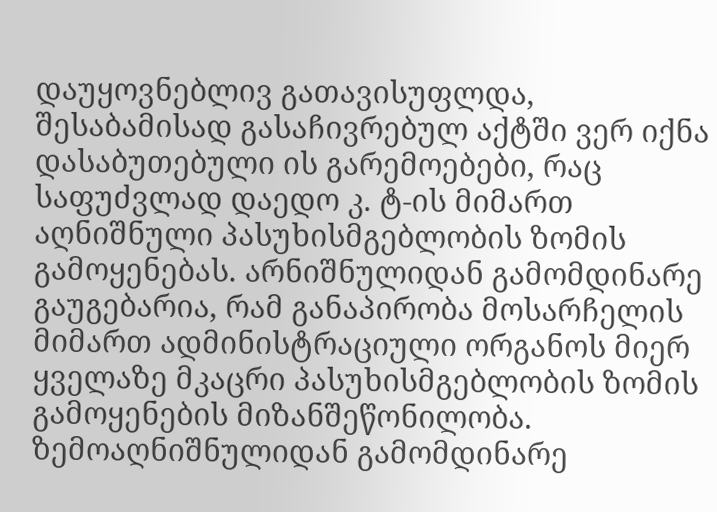დაუყოვნებლივ გათავისუფლდა, შესაბამისად გასაჩივრებულ აქტში ვერ იქნა დასაბუთებული ის გარემოებები, რაც საფუძვლად დაედო კ. ტ-ის მიმართ აღნიშნული პასუხისმგებლობის ზომის გამოყენებას. არნიშნულიდან გამომდინარე გაუგებარია, რამ განაპირობა მოსარჩელის მიმართ ადმინისტრაციული ორგანოს მიერ ყველაზე მკაცრი პასუხისმგებლობის ზომის გამოყენების მიზანშეწონილობა. ზემოაღნიშნულიდან გამომდინარე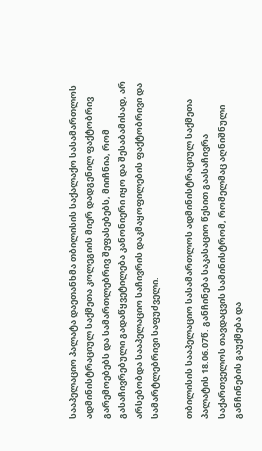სააპელაციო პალატა დაეთანხმა თბილისის საქალაქო სასამართლოს ადმინისტრაციულ საქმეთა კოლეგიის მიერ დადგენილ ფაქტობრივ გარემოებებს და სამართლებრივ შეფასებებს, მიიჩნია, რომ გასაჩივრებული გადაწყვეტილება კანონიერი იყო და შესაბამისად, არ არსებობდა სააპელაციო საჩივრის დაკმაყოფილების ფაქტობრივი და სამარტლებრივი საფუძველი.

თბილისის სააპელაციო სასამართლოს ადმინისტრაციულ საქმეთა პალატის 18.06.07წ. განჩინება საკასაციო წესით გაასაჩივრა საქართველოს თავდაცვის სამინისტრომ, რომელმაც აღნიშნული განჩინების გაუქმება და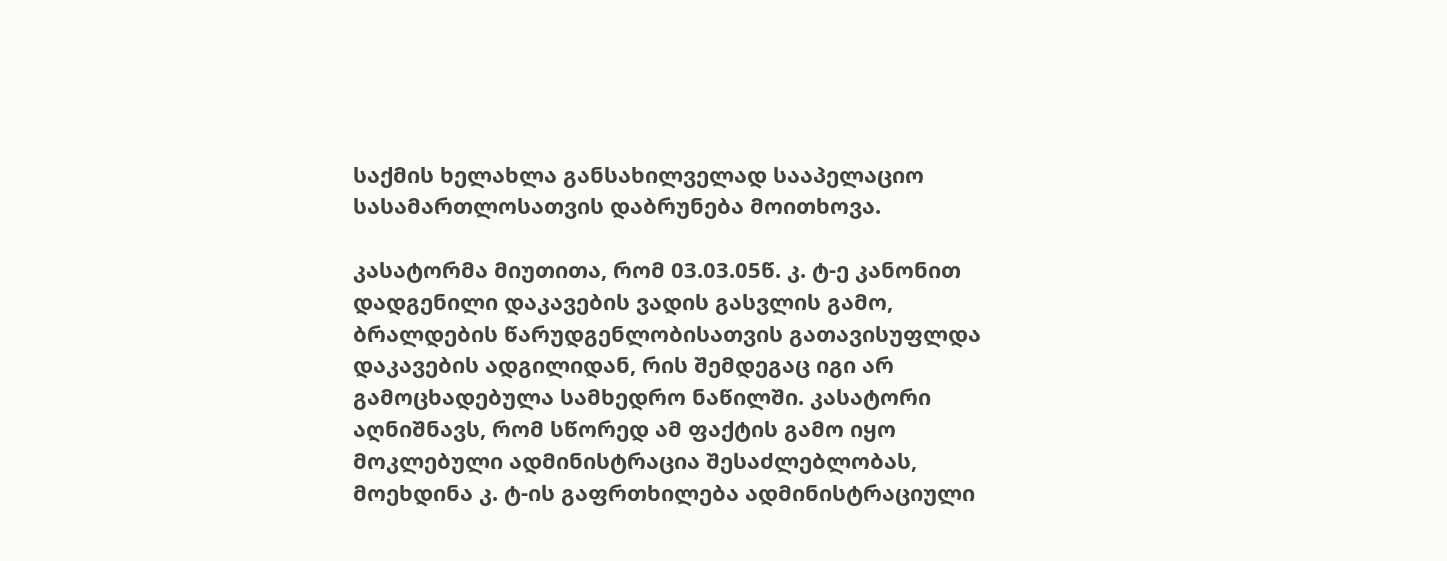საქმის ხელახლა განსახილველად სააპელაციო სასამართლოსათვის დაბრუნება მოითხოვა.

კასატორმა მიუთითა, რომ 03.03.05წ. კ. ტ-ე კანონით დადგენილი დაკავების ვადის გასვლის გამო, ბრალდების წარუდგენლობისათვის გათავისუფლდა დაკავების ადგილიდან, რის შემდეგაც იგი არ გამოცხადებულა სამხედრო ნაწილში. კასატორი აღნიშნავს, რომ სწორედ ამ ფაქტის გამო იყო მოკლებული ადმინისტრაცია შესაძლებლობას, მოეხდინა კ. ტ-ის გაფრთხილება ადმინისტრაციული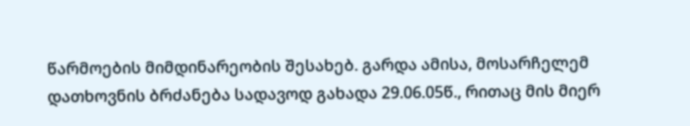წარმოების მიმდინარეობის შესახებ. გარდა ამისა, მოსარჩელემ დათხოვნის ბრძანება სადავოდ გახადა 29.06.05წ., რითაც მის მიერ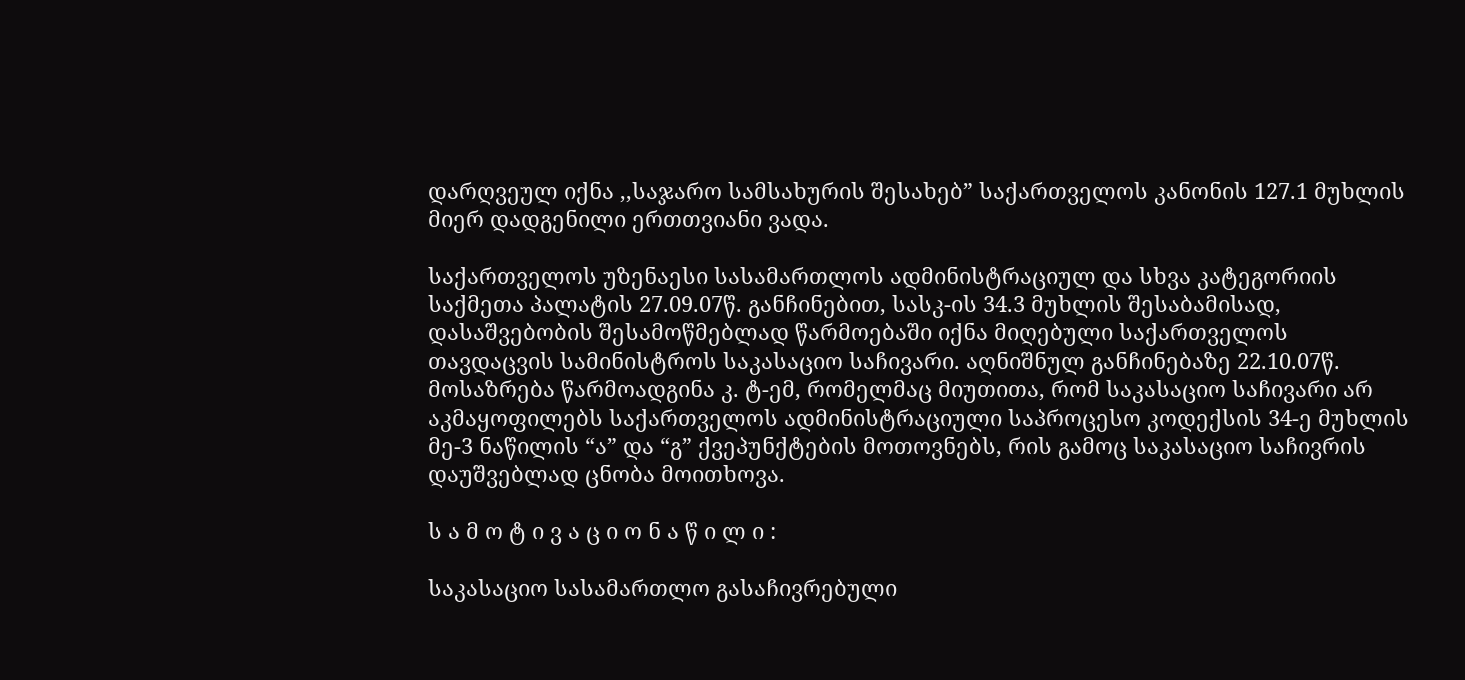დარღვეულ იქნა ,,საჯარო სამსახურის შესახებ” საქართველოს კანონის 127.1 მუხლის მიერ დადგენილი ერთთვიანი ვადა.

საქართველოს უზენაესი სასამართლოს ადმინისტრაციულ და სხვა კატეგორიის საქმეთა პალატის 27.09.07წ. განჩინებით, სასკ-ის 34.3 მუხლის შესაბამისად, დასაშვებობის შესამოწმებლად წარმოებაში იქნა მიღებული საქართველოს თავდაცვის სამინისტროს საკასაციო საჩივარი. აღნიშნულ განჩინებაზე 22.10.07წ. მოსაზრება წარმოადგინა კ. ტ-ემ, რომელმაც მიუთითა, რომ საკასაციო საჩივარი არ აკმაყოფილებს საქართველოს ადმინისტრაციული საპროცესო კოდექსის 34-ე მუხლის მე-3 ნაწილის “ა” და “გ” ქვეპუნქტების მოთოვნებს, რის გამოც საკასაციო საჩივრის დაუშვებლად ცნობა მოითხოვა.

ს ა მ ო ტ ი ვ ა ც ი ო ნ ა წ ი ლ ი :

საკასაციო სასამართლო გასაჩივრებული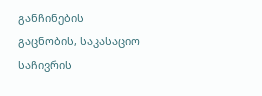განჩინების გაცნობის, საკასაციო საჩივრის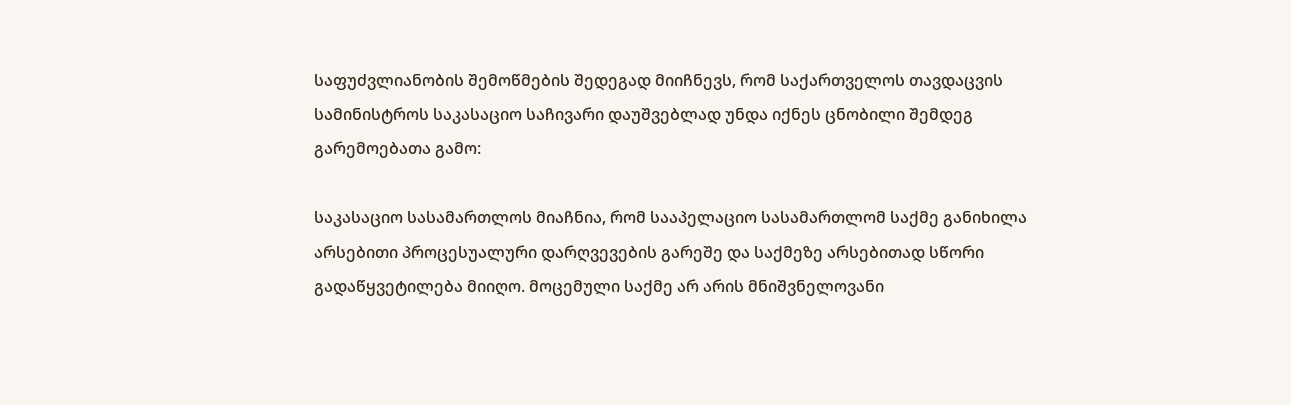საფუძვლიანობის შემოწმების შედეგად მიიჩნევს, რომ საქართველოს თავდაცვის სამინისტროს საკასაციო საჩივარი დაუშვებლად უნდა იქნეს ცნობილი შემდეგ გარემოებათა გამო:

საკასაციო სასამართლოს მიაჩნია, რომ სააპელაციო სასამართლომ საქმე განიხილა არსებითი პროცესუალური დარღვევების გარეშე და საქმეზე არსებითად სწორი გადაწყვეტილება მიიღო. მოცემული საქმე არ არის მნიშვნელოვანი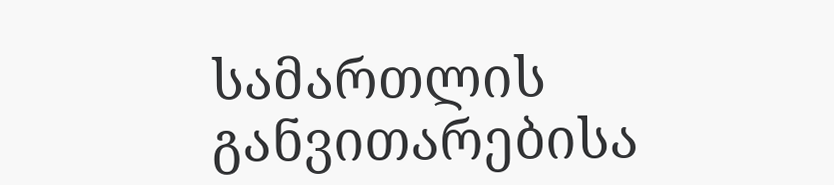სამართლის განვითარებისა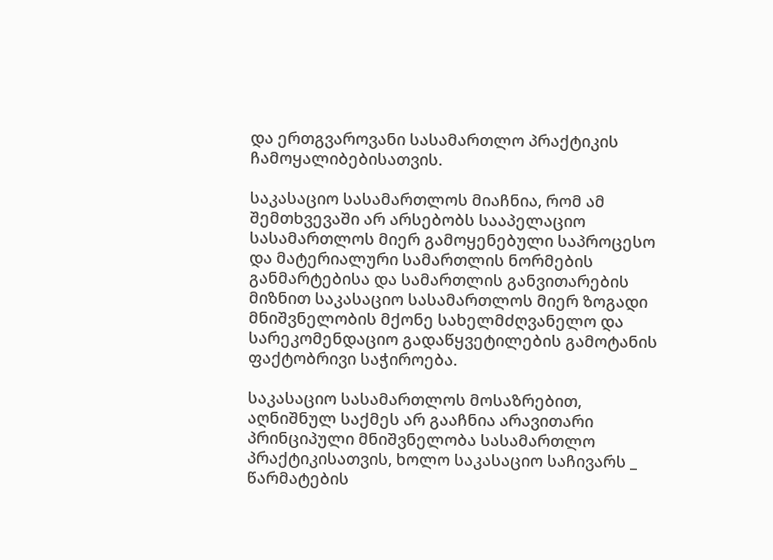და ერთგვაროვანი სასამართლო პრაქტიკის ჩამოყალიბებისათვის.

საკასაციო სასამართლოს მიაჩნია, რომ ამ შემთხვევაში არ არსებობს სააპელაციო სასამართლოს მიერ გამოყენებული საპროცესო და მატერიალური სამართლის ნორმების განმარტებისა და სამართლის განვითარების მიზნით საკასაციო სასამართლოს მიერ ზოგადი მნიშვნელობის მქონე სახელმძღვანელო და სარეკომენდაციო გადაწყვეტილების გამოტანის ფაქტობრივი საჭიროება.

საკასაციო სასამართლოს მოსაზრებით, აღნიშნულ საქმეს არ გააჩნია არავითარი პრინციპული მნიშვნელობა სასამართლო პრაქტიკისათვის, ხოლო საკასაციო საჩივარს _ წარმატების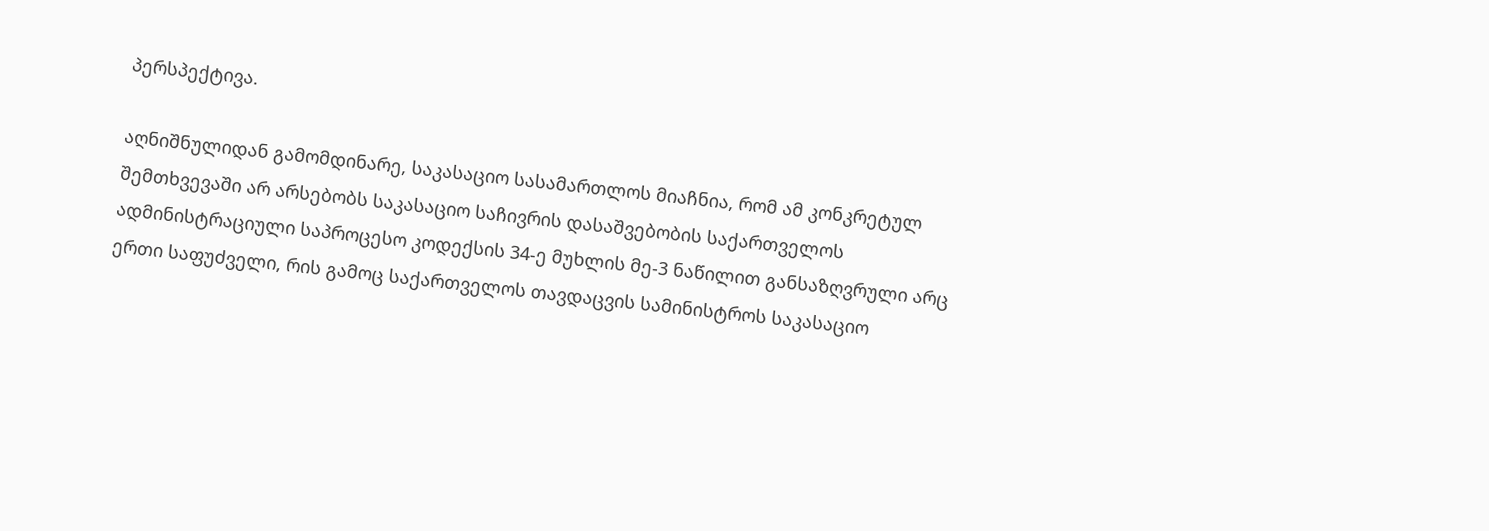პერსპექტივა.

აღნიშნულიდან გამომდინარე, საკასაციო სასამართლოს მიაჩნია, რომ ამ კონკრეტულ შემთხვევაში არ არსებობს საკასაციო საჩივრის დასაშვებობის საქართველოს ადმინისტრაციული საპროცესო კოდექსის 34-ე მუხლის მე-3 ნაწილით განსაზღვრული არც ერთი საფუძველი, რის გამოც საქართველოს თავდაცვის სამინისტროს საკასაციო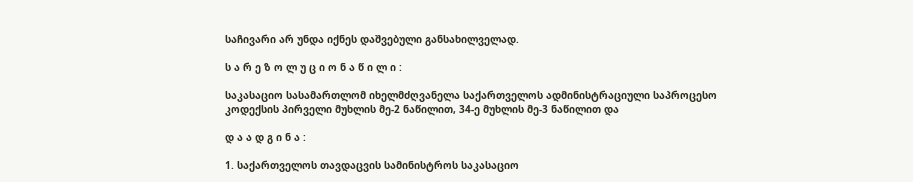საჩივარი არ უნდა იქნეს დაშვებული განსახილველად.

ს ა რ ე ზ ო ლ უ ც ი ო ნ ა წ ი ლ ი :

საკასაციო სასამართლომ იხელმძღვანელა საქართველოს ადმინისტრაციული საპროცესო კოდექსის პირველი მუხლის მე-2 ნაწილით, 34-ე მუხლის მე-3 ნაწილით და

დ ა ა დ გ ი ნ ა :

1. საქართველოს თავდაცვის სამინისტროს საკასაციო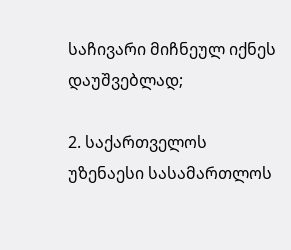საჩივარი მიჩნეულ იქნეს დაუშვებლად;

2. საქართველოს უზენაესი სასამართლოს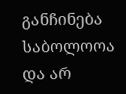განჩინება საბოლოოა და არ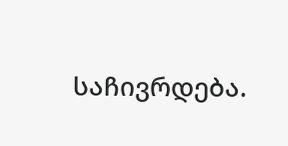საჩივრდება.